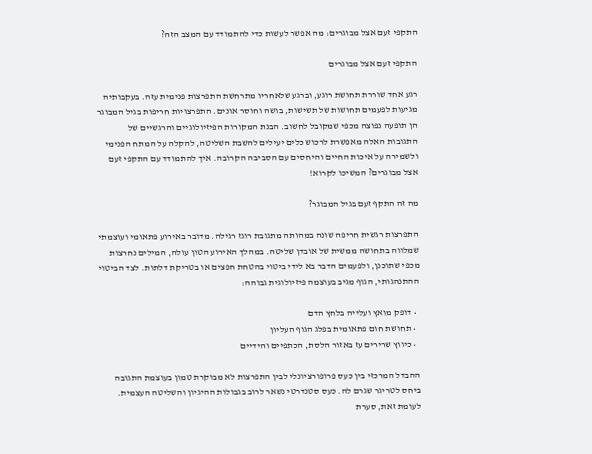התקפי זעם אצל מבוגרים: מה אפשר לעשות כדי להתמודד עם המצב הזה?

התקפי זעם אצל מבוגרים

רגע אחד שוררת תחושת רוגע, וברגע שלאחריו מתרחשת התפרצות פנימית עזה. בעקבותיה מגיעות לפעמים תחושות של תשישות, בושה וחוסר אונים. התפרצויות חריפות בגיל המבוגר הן תופעה נפוצה מכפי שמקובל לחשוב. הבנת המקורות הפיזיולוגיים והרגשיים של התגובות האלה מאפשרת לרכוש כלים יעילים להשבת השליטה, להקלה על המתח הפנימי ולשמירה על איכות החיים והיחסים עם הסביבה הקרובה. איך להתמודד עם התקפי זעם אצל מבוגרים? המשיכו לקרוא!

מה זה התקף זעם בגיל המבוגר?

התפרצות רגשית חריפה שונה במהותה מתגובת רוגז רגילה. מדובר באירוע פתאומי ועוצמתי שמלווה בתחושה ממשית של אובדן שליטה. במהלך האירוע הטון עולה, המילים נחרצות מכפי שתוכנן, ולפעמים הדבר בא לידי ביטוי בהטחת חפצים או בטריקת דלתות. לצד הביטוי ההתנהגותי, הגוף מגיב בעוצמה פיזיולוגית גבוהה:

  • דופק מואץ ועלייה בלחץ הדם
  • תחושת חום פתאומית בפלג הגוף העליון
  • כיווץ שרירים עז באזור הלסת, הכתפיים והידיים

ההבדל המרכזי בין כעס פרופורציונלי לבין התפרצות לא מבוקרת טמון בעוצמת התגובה ביחס לטריגר שגרם לה. כעס סטנדרטי נשאר לרוב בגבולות ההיגיון והשליטה העצמית. לעומת זאת, סערת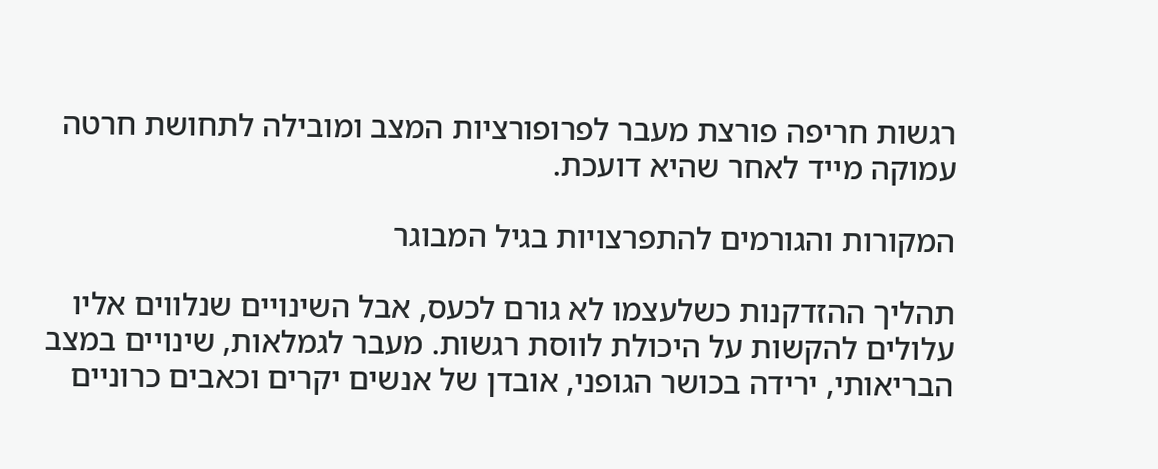רגשות חריפה פורצת מעבר לפרופורציות המצב ומובילה לתחושת חרטה עמוקה מייד לאחר שהיא דועכת.

המקורות והגורמים להתפרצויות בגיל המבוגר

תהליך ההזדקנות כשלעצמו לא גורם לכעס, אבל השינויים שנלווים אליו עלולים להקשות על היכולת לווסת רגשות. מעבר לגמלאות, שינויים במצב הבריאותי, ירידה בכושר הגופני, אובדן של אנשים יקרים וכאבים כרוניים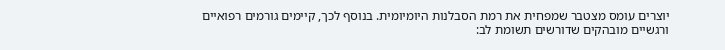יוצרים עומס מצטבר שמפחית את רמת הסבלנות היומיומית. בנוסף לכך, קיימים גורמים רפואיים ורגשיים מובהקים שדורשים תשומת לב: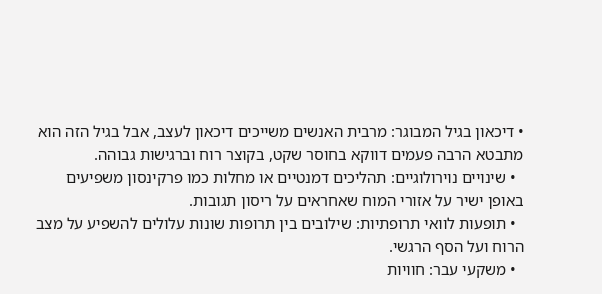• דיכאון בגיל המבוגר: מרבית האנשים משייכים דיכאון לעצב, אבל בגיל הזה הוא מתבטא הרבה פעמים דווקא בחוסר שקט, בקוצר רוח וברגישות גבוהה.
  • שינויים נוירולוגיים: תהליכים דמנטיים או מחלות כמו פרקינסון משפיעים באופן ישיר על אזורי המוח שאחראים על ריסון תגובות.
  • תופעות לוואי תרופתיות: שילובים בין תרופות שונות עלולים להשפיע על מצב הרוח ועל הסף הרגשי.
  • משקעי עבר: חוויות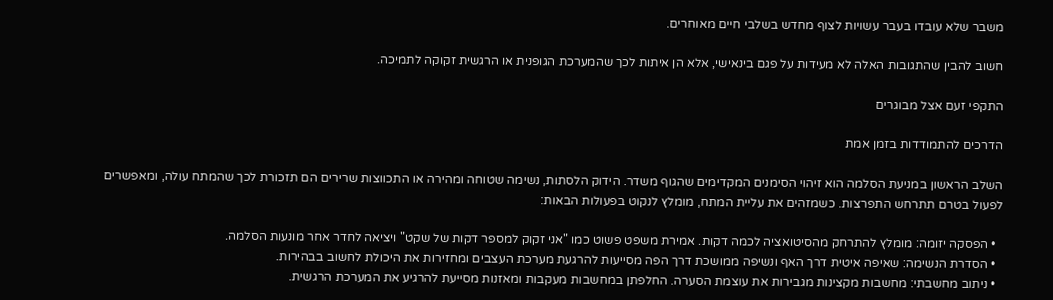משבר שלא עובדו בעבר עשויות לצוף מחדש בשלבי חיים מאוחרים.

חשוב להבין שהתגובות האלה לא מעידות על פגם בינאישי, אלא הן איתות לכך שהמערכת הגופנית או הרגשית זקוקה לתמיכה.

התקפי זעם אצל מבוגרים

הדרכים להתמודדות בזמן אמת

השלב הראשון במניעת הסלמה הוא זיהוי הסימנים המקדימים שהגוף משדר. הידוק הלסתות, נשימה שטוחה ומהירה או התכווצות שרירים הם תזכורת לכך שהמתח עולה, ומאפשרים לפעול בטרם תתרחש התפרצות. כשמזהים את עליית המתח, מומלץ לנקוט בפעולות הבאות:

  • הפסקה יזומה: מומלץ להתרחק מהסיטואציה לכמה דקות. אמירת משפט פשוט כמו "אני זקוק למספר דקות של שקט" ויציאה לחדר אחר מונעות הסלמה.
  • הסדרת הנשימה: שאיפה איטית דרך האף ונשיפה ממושכת דרך הפה מסייעות להרגעת מערכת העצבים ומחזירות את היכולת לחשוב בבהירות.
  • ניתוב מחשבתי: מחשבות מקצינות מגבירות את עוצמת הסערה. החלפתן במחשבות מעקבות ומאזנות מסייעת להרגיע את המערכת הרגשית.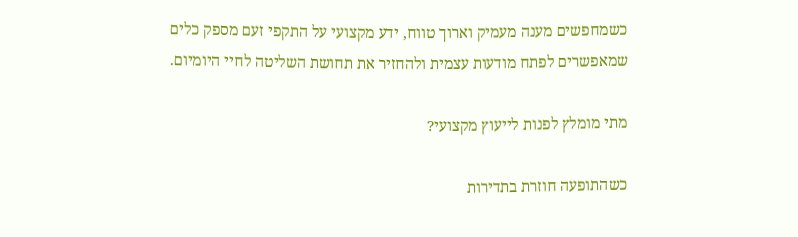כשמחפשים מענה מעמיק וארוך טווח, ידע מקצועי על התקפי זעם מספק כלים שמאפשרים לפתח מודעות עצמית ולהחזיר את תחושת השליטה לחיי היומיום.

מתי מומלץ לפנות לייעוץ מקצועי?

כשהתופעה חוזרת בתדירות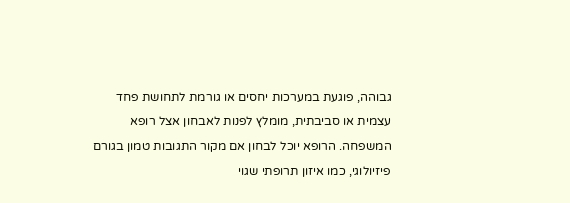גבוהה, פוגעת במערכות יחסים או גורמת לתחושת פחד עצמית או סביבתית, מומלץ לפנות לאבחון אצל רופא המשפחה. הרופא יוכל לבחון אם מקור התגובות טמון בגורם פיזיולוגי, כמו איזון תרופתי שגוי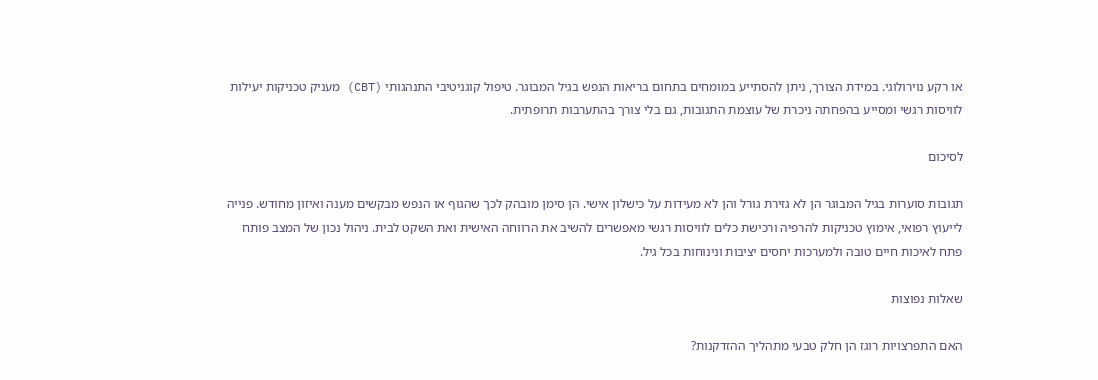או רקע נוירולוגי. במידת הצורך, ניתן להסתייע במומחים בתחום בריאות הנפש בגיל המבוגר. טיפול קוגניטיבי התנהגותי (CBT) מעניק טכניקות יעילות לוויסות רגשי ומסייע בהפחתה ניכרת של עוצמת התגובות, גם בלי צורך בהתערבות תרופתית.

לסיכום

תגובות סוערות בגיל המבוגר הן לא גזירת גורל והן לא מעידות על כישלון אישי. הן סימן מובהק לכך שהגוף או הנפש מבקשים מענה ואיזון מחודש. פנייה לייעוץ רפואי, אימוץ טכניקות להרפיה ורכישת כלים לוויסות רגשי מאפשרים להשיב את הרווחה האישית ואת השקט לבית. ניהול נכון של המצב פותח פתח לאיכות חיים טובה ולמערכות יחסים יציבות ונינוחות בכל גיל.

שאלות נפוצות

האם התפרצויות רוגז הן חלק טבעי מתהליך ההזדקנות?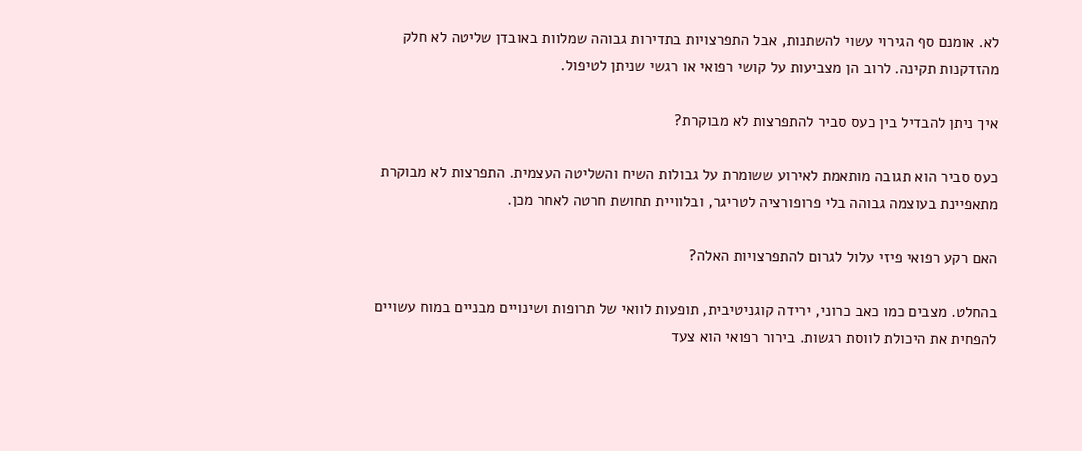לא. אומנם סף הגירוי עשוי להשתנות, אבל התפרצויות בתדירות גבוהה שמלוות באובדן שליטה לא חלק מהזדקנות תקינה. לרוב הן מצביעות על קושי רפואי או רגשי שניתן לטיפול.

איך ניתן להבדיל בין כעס סביר להתפרצות לא מבוקרת?

כעס סביר הוא תגובה מותאמת לאירוע ששומרת על גבולות השיח והשליטה העצמית. התפרצות לא מבוקרת מתאפיינת בעוצמה גבוהה בלי פרופורציה לטריגר, ובלוויית תחושת חרטה לאחר מכן.

האם רקע רפואי פיזי עלול לגרום להתפרצויות האלה?

בהחלט. מצבים כמו כאב כרוני, ירידה קוגניטיבית, תופעות לוואי של תרופות ושינויים מבניים במוח עשויים להפחית את היכולת לווסת רגשות. בירור רפואי הוא צעד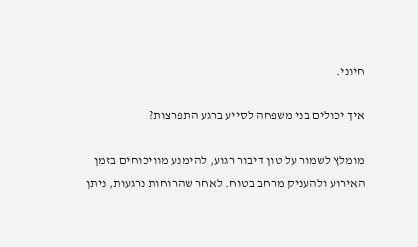חיוני.

איך יכולים בני משפחה לסייע ברגע התפרצות?

מומלץ לשמור על טון דיבור רגוע, להימנע מוויכוחים בזמן האירוע ולהעניק מרחב בטוח. לאחר שהרוחות נרגעות, ניתן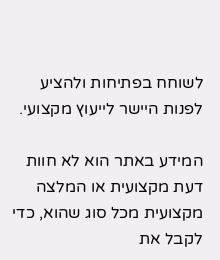לשוחח בפתיחות ולהציע לפנות היישר לייעוץ מקצועי.

המידע באתר הוא לא חוות דעת מקצועית או המלצה מקצועית מכל סוג שהוא, כדי לקבל את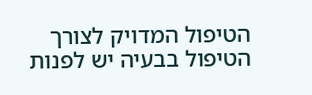הטיפול המדויק לצורך הטיפול בבעיה יש לפנות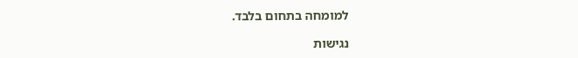למומחה בתחום בלבד.

נגישות